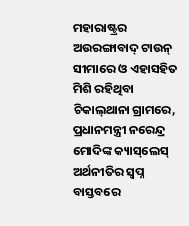ମହାରାଷ୍ଟ୍ରର ଅଉରଙ୍ଗାବାଦ୍‌ ଟାଉନ୍‌ ସୀମାରେ ଓ ଏହାସହିତ ମିଶି ରହିଥିବା ଚିକାଲ୍‌ଥାନା ଗ୍ରାମରେ, ପ୍ରଧାନମନ୍ତ୍ରୀ ନରେନ୍ଦ୍ର ମୋଦିଙ୍କ କ୍ୟାସ୍‌ଲେସ୍‌ ଅର୍ଥନୀତିର ସ୍ୱପ୍ନ ବାସ୍ତବରେ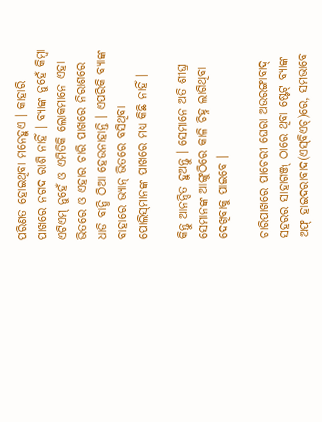ପରିଣତ ହୋଇଥିବା ମନେହୁଏ । କାହାରି ପାଖରେ ନଗଦ ରାଶି ନାହିଁ । ବ୍ୟାଙ୍କ ନୁହେଁ କିମ୍ବା ଏଟିଏମ୍‌ ନୁହେଁ ଓ ଏମିତିକି ଲୋକମାନେ ଏହା ଭିତରେ ଓ ଏହାର ଚାରି ପାଖରେ ନିରାଶରେ ଧାଡି ବାନ୍ଧି ଠିଆ ହେଉନାହାନ୍ତି । ଏପରିକି ବ୍ୟାଙ୍କ ବାହାରେ ଭ୍ୟାନ୍‌ ଭିତରେ ବସିଥିବା ପୋଲିସ୍‌ମାନଙ୍କ ପାଖରେ ମଧ୍ୟ କିଛି ନାହିଁ ।

କିନ୍ତୁ ଆନନ୍ଦିତ ହୁଅନ୍ତୁ । ସେମାନେ ଅତି ଶୀଘ୍ର ସେମାନଙ୍କ ଆଙ୍ଗୁଠିରେ କାଳି ଚିହ୍ନ ଲାଗିଥିବା ଦେଖିବାକୁ ପାଇବେ ।

ଚାରିପାଖରେ ପାଚେରୀ ଘେରା ଅଉରଙ୍ଗାବାଦ୍‌ ସହରର ସାହାଗଞ୍ଜ୍‌ ଠାରେ ଥିବା ଷ୍ଟେଟ୍‌ ବ୍ୟାଙ୍କ ଅଫ୍‌ ହାଇଦରାବାଦ(ଏସ୍‌ବିଏଚ୍‌)ରେ, ସମଭାବେ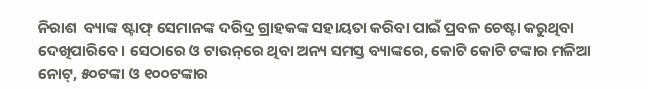ନିରାଶ  ବ୍ୟାଙ୍କ ଷ୍ଟାଫ୍‌ ସେମାନଙ୍କ ଦରିଦ୍ର ଗ୍ରାହକଙ୍କ ସହାୟତା କରିବା ପାଇଁ ପ୍ରବଳ ଚେଷ୍ଟା କରୁଥିବା ଦେଖିପାରିବେ । ସେଠାରେ ଓ ଟାଉନ୍‌ରେ ଥିବା ଅନ୍ୟ ସମସ୍ତ ବ୍ୟାଙ୍କରେ, କୋଟି କୋଟି ଟଙ୍କାର ମଳିଆ ନୋଟ୍‌, ୫୦ଟଙ୍କା ଓ ୧୦୦ଟଙ୍କାର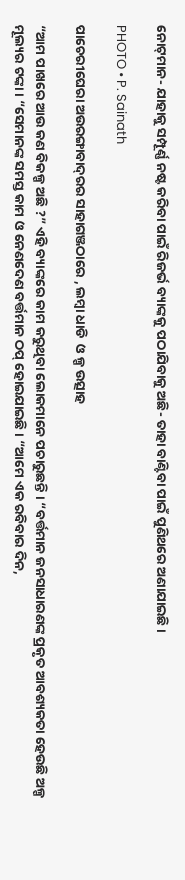ନୋଟ୍‌ମାନ- ଯାହାକୁ ସମ୍ପୂର୍ଣ୍ଣ ନଷ୍ଟ କରିବା ପାଇଁ ରିଜର୍ଭ ବ୍ୟାଙ୍କକୁ ପଠାଯିବାକୁ ଅଛି- ତାହା ବାଣ୍ଟିବା ପାଇଁ ପୁଣିଥରେ ଅଣାଯାଇଛି ।

PHOTO • P. Sainath

ପାଚେରୀଘେରା ଅଉରଙ୍ଗାବାଦ୍‌ରର ସାହାଗଞ୍ଜଠାରେ , ଲମ୍ବା ଧାଡି  ଓ ଳ୍ପ ଉତ୍ସାହ

“ଆମ ପାଖରେ ଆଉ କଣ ବିକଳ୍ପ ଅଛି ?” ଏହି ବ୍ୟାଙ୍କରେ କାମ କରୁଥିବା ଲୋକମାନେ ପଚାରୁଛନ୍ତି । “ବର୍ତ୍ତମାନ ଜନସାଧାରଣଙ୍କ ପ୍ରକୃତ ଆବଶ୍ୟକତା ହେଉଛି ଅଳ୍ପ ମୂଲ୍ୟର ଟଙ୍କା । “ସେମାନଙ୍କ ସମସ୍ତ କାମ ଓ ନେଣଦେଣ ବର୍ତ୍ତମାନ ଠପ୍‌ ହୋଇଯାଇଛି । “ଆମେ ଏକ ରବିବାର ଦିନ,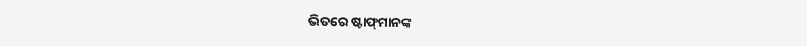ଭିତରେ ଷ୍ଟାଫ୍‌ମାନଙ୍କ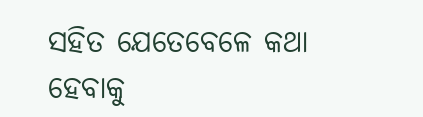ସହିତ ଯେତେବେଳେ କଥା ହେବାକୁ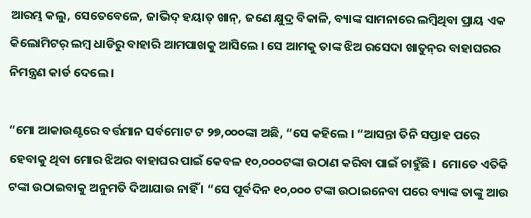ଆରମ୍ଭ କଲୁ, ସେତେବେଳେ, ଜାଭିଦ୍‌ ହୟାତ୍‌ ଖାନ୍‌, ଜଣେ କ୍ଷୁଦ୍ର ବିକାଳି, ବ୍ୟାଙ୍କ ସାମନାରେ ଲମ୍ବିଥିବା ପ୍ରାୟ ଏକ କିଲୋମିଟର୍‌ ଲମ୍ବ ଧାଡିରୁ ବାହାରି ଆମପାଖକୁ ଆସିଲେ । ସେ ଆମକୁ ତାଙ୍କ ଝିଅ ରସେଦା ଖାତୁନ୍‌ର ବାହାଘରର ନିମନ୍ତ୍ରଣ କାର୍ଡ ଦେଲେ ।

“ମୋ ଆକାଉଣ୍ଟରେ ବର୍ତ୍ତମାନ ସର୍ବମୋଟ ଟ ୨୭,୦୦୦ଙ୍କା ଅଛି, “ସେ କହିଲେ । “ଆସନ୍ତା ତିନି ସପ୍ତାହ ପରେ ହେବାକୁ ଥିବା ମୋର ଝିଅର ବାହାଘର ପାଇଁ କେବଳ ୧୦,୦୦୦ଟଙ୍କା ଉଠାଣ କରିବା ପାଇଁ ଚାହୁଁଛି ।  ମୋତେ ଏତିକି ଟଙ୍କା ଉଠାଇବାକୁ ଅନୁମତି ଦିଆଯାଉ ନାହିଁ । “ସେ ପୂର୍ବଦିନ ୧୦,୦୦୦ ଟଙ୍କା ଉଠାଇନେବା ପରେ ବ୍ୟାଙ୍କ ତାଙ୍କୁ ଆଉ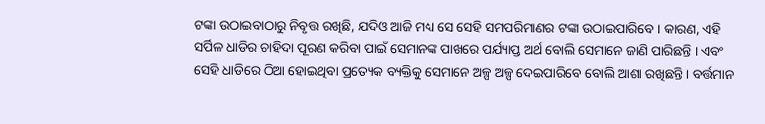ଟଙ୍କା ଉଠାଇବାଠାରୁ ନିବୃତ୍ତ ରଖିଛି, ଯଦିଓ ଆଜି ମଧ୍ୟ ସେ ସେହି ସମପରିମାଣର ଟଙ୍କା ଉଠାଇପାରିବେ । କାରଣ, ଏହି ସର୍ପିଳ ଧାଡିର ଚାହିଦା ପୂରଣ କରିବା ପାଇଁ ସେମାନଙ୍କ ପାଖରେ ପର୍ଯ୍ୟାପ୍ତ ଅର୍ଥ ବୋଲି ସେମାନେ ଜାଣି ପାରିଛନ୍ତି । ଏବଂ ସେହି ଧାଡିରେ ଠିଆ ହୋଇଥିବା ପ୍ରତ୍ୟେକ ବ୍ୟକ୍ତିକୁ ସେମାନେ ଅଳ୍ପ ଅଳ୍ପ ଦେଇପାରିବେ ବୋଲି ଆଶା ରଖିଛନ୍ତି । ବର୍ତ୍ତମାନ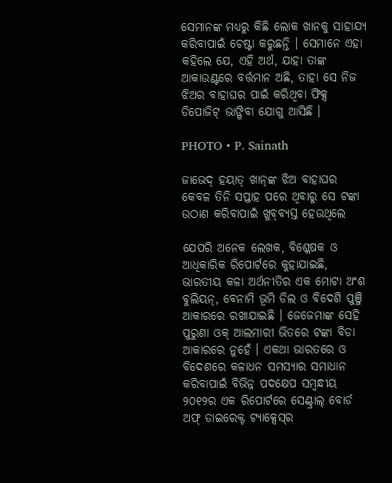ସେମାନଙ୍କ ମଧ୍ୟରୁ କିଛି ଲୋକ ଖାନକୁ ସାହାଯ୍ୟ କରିବାପାଇଁ ଚେଷ୍ଟା କରୁଛନ୍ତି । ସେମାନେ ଏହା କହିଲେ ଯେ, ଏହି ଅର୍ଥ, ଯାହା ତାଙ୍କ ଆକାଉଣ୍ଟରେ ବର୍ତ୍ତମାନ ଅଛି, ତାହା ସେ ନିଜ ଝିଅର ବାହାଘର ପାଇଁ କରିଥିବା ଫିକ୍ସ ଡିପୋଜିଟ୍‌ ଭାଙ୍ଗିବା ଯୋଗୁ ଆସିଛି ।

PHOTO • P. Sainath

ଜାଭେଦ୍‌ ହୟାତ୍‌ ଖାନ୍‌ଙ୍କ ଝିଅ ବାହାଘର କେବଳ ତିନି ସପ୍ତାହ ପରେ ଥିବାରୁ ସେ ଟଙ୍କା ଉଠାଣ କରିବାପାଇଁ ଖୁବ୍‌ବ୍ୟସ୍ତ ହେଉଥିଲେ

ଯେପରି ଅନେକ ଲେଖକ, ବିଶ୍ଳେଷକ ଓ ଆଧିକାରିକ ରିପୋର୍ଟରେ କୁହାଯାଇଛି, ଭାରତୀୟ କଳା ଅର୍ଥନୀତିର ଏକ ମୋଟା ଅଂଶ ବୁଲିୟନ୍‌, ବେନାମି ଭୂମି ଡିଲ ଓ ବିଦେଶି ପୁଞ୍ଜି ଆକାରରେ ରଖାଯାଇଛି । ଜେଜେମାଙ୍କ ସେହି ପୁରୁଣା ଓକ୍‌ ଆଲମାରୀ ଭିତରେ ଟଙ୍କା ବିଡା ଆକାରରେ ନୁହେଁ । ଏକଥା ଭାରତରେ ଓ ବିଦେଶରେ କଳାଧନ ସମସ୍ୟାର ସମାଧାନ କରିବାପାଇଁ ବିଭିନ୍ନ ପଦକ୍ଷେପ ସମ୍ବନ୍ଧୀୟ ୨୦୧୨ର ଏକ ରିପୋର୍ଟରେ ସେଣ୍ଟ୍ରାଲ୍‌ ବୋର୍ଡ ଅଫ୍‌ ଡାଇରେକ୍ଟ ଟ୍ୟାକ୍ସେସ୍‌ର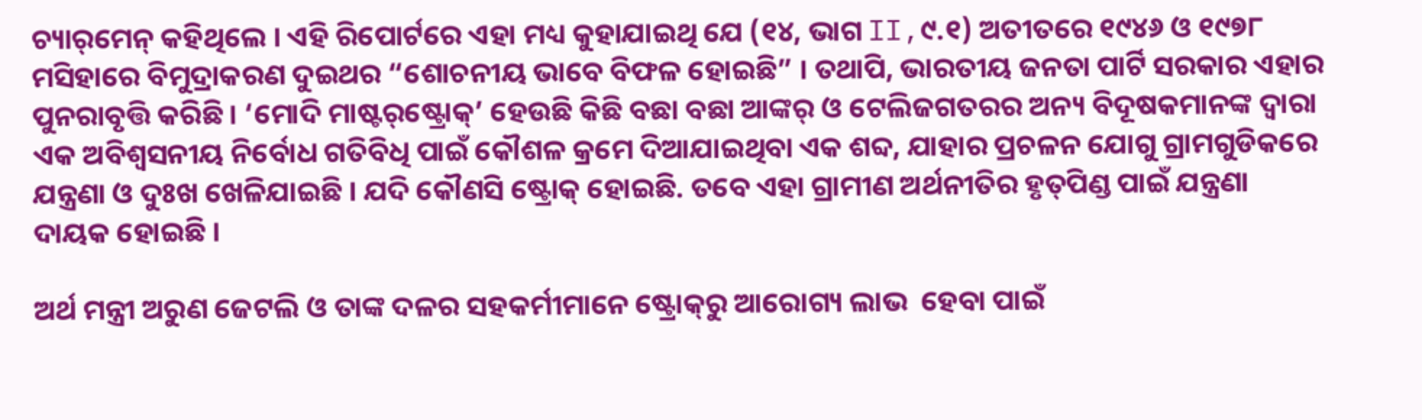ଚ୍ୟାର୍‌ମେନ୍‌ କହିଥିଲେ । ଏହି ରିପୋର୍ଟରେ ଏହା ମଧ୍ୟ କୁହାଯାଇଥି ଯେ (୧୪, ଭାଗ II,୯.୧) ଅତୀତରେ ୧୯୪୬ ଓ ୧୯୭୮ ମସିହାରେ ବିମୁଦ୍ରାକରଣ ଦୁଇଥର “ଶୋଚନୀୟ ଭାବେ ବିଫଳ ହୋଇଛି” । ତଥାପି, ଭାରତୀୟ ଜନତା ପାର୍ଟି ସରକାର ଏହାର ପୁନରାବୃତ୍ତି କରିଛି । ‘ମୋଦି ମାଷ୍ଟର୍‌ଷ୍ଟ୍ରୋକ୍‌’ ହେଉଛି କିଛି ବଛା ବଛା ଆଙ୍କର୍‌ ଓ ଟେଲିଜଗତରର ଅନ୍ୟ ବିଦୂଷକମାନଙ୍କ ଦ୍ୱାରା ଏକ ଅବିଶ୍ୱସନୀୟ ନିର୍ବୋଧ ଗତିବିଧି ପାଇଁ କୌଶଳ କ୍ରମେ ଦିଆଯାଇଥିବା ଏକ ଶବ୍ଦ, ଯାହାର ପ୍ରଚଳନ ଯୋଗୁ ଗ୍ରାମଗୁଡିକରେ ଯନ୍ତ୍ରଣା ଓ ଦୁଃଖ ଖେଳିଯାଇଛି । ଯଦି କୌଣସି ଷ୍ଟ୍ରୋକ୍‌ ହୋଇଛି. ତବେ ଏହା ଗ୍ରାମୀଣ ଅର୍ଥନୀତିର ହୃତ୍‌ପିଣ୍ଡ ପାଇଁ ଯନ୍ତ୍ରଣା ଦାୟକ ହୋଇଛି ।

ଅର୍ଥ ମନ୍ତ୍ରୀ ଅରୁଣ ଜେଟଲି ଓ ତାଙ୍କ ଦଳର ସହକର୍ମୀମାନେ ଷ୍ଟ୍ରୋକ୍‌ରୁ ଆରୋଗ୍ୟ ଲାଭ  ହେବା ପାଇଁ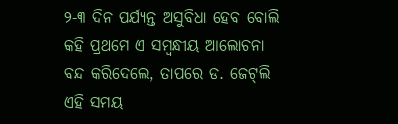୨-୩ ଦିନ ପର୍ଯ୍ୟନ୍ତ ଅସୁବିଧା ହେବ ବୋଲି କହି ପ୍ରଥମେ ଏ ସମ୍ବନ୍ଧୀୟ ଆଲୋଚନା ବନ୍ଦ କରିଦେଲେ, ତାପରେ ଡ. ଜେଟ୍‌ଲି ଏହି ସମୟ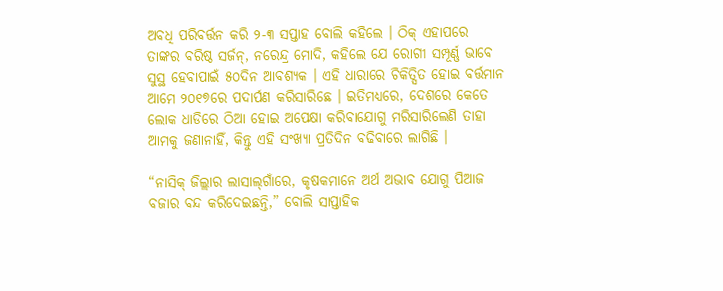ଅବଧି ପରିବର୍ତ୍ତନ କରି ୨-୩ ସପ୍ତାହ ବୋଲି କହିଲେ । ଠିକ୍‌ ଏହାପରେ ତାଙ୍କର ବରିଷ୍ଠ ସର୍ଜନ୍‌, ନରେନ୍ଦ୍ର ମୋଦି, କହିଲେ ଯେ ରୋଗୀ ସମ୍ପୂର୍ଣ୍ଣ ଭାବେ ସୁସ୍ଥ ହେବାପାଇଁ ୫୦ଦିନ ଆବଶ୍ୟକ । ଏହି ଧାରାରେ ଚିକିତ୍ସିତ ହୋଇ ବର୍ତ୍ତମାନ ଆମେ ୨୦୧୭ରେ ପଦାର୍ପଣ କରିସାରିଛେ । ଇତିମଧ୍ୟରେ, ଦେଶରେ କେତେ ଲୋକ ଧାଡିରେ ଠିଆ ହୋଇ ଅପେକ୍ଷା କରିବାଯୋଗୁ ମରିସାରିଲେଣି ତାହା ଆମକୁ ଜଣାନାହିଁ, କିନ୍ତୁ ଏହି ସଂଖ୍ୟା ପ୍ରତିଦିନ ବଢିବାରେ ଲାଗିଛି ।

“ନାସିକ୍‌ ଜିଲ୍ଲାର ଲାସାଲ୍‌ଗାଁରେ, କୃଷକମାନେ ଅର୍ଥ ଅଭାବ ଯୋଗୁ ପିଆଜ ବଜାର ବନ୍ଦ କରିଦେଇଛନ୍ତି,” ବୋଲି ସାପ୍ତାହିକ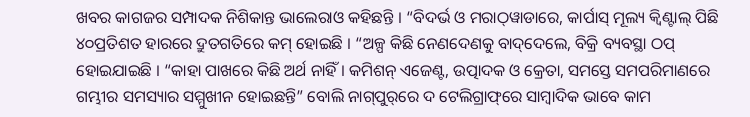ଖବର କାଗଜର ସମ୍ପାଦକ ନିଶିକାନ୍ତ ଭାଲେରାଓ କହିଛନ୍ତି । “ବିଦର୍ଭ ଓ ମରାଠ୍‌ୱାଡାରେ, କାର୍ପାସ୍‌ ମୂଲ୍ୟ କ୍ୱିଣ୍ଟାଲ୍‌ ପିଛି ୪୦ପ୍ରତିଶତ ହାରରେ ଦ୍ରୁତଗତିରେ କମ୍‌ ହୋଇଛି । “ଅଳ୍ପ କିଛି ନେଣଦେଣକୁ ବାଦ୍‌ଦେଲେ, ବିକ୍ରି ବ୍ୟବସ୍ଥା ଠପ୍‌ ହୋଇଯାଇଛି । “କାହା ପାଖରେ କିଛି ଅର୍ଥ ନାହିଁ । କମିଶନ୍‌ ଏଜେଣ୍ଟ, ଉତ୍ପାଦକ ଓ କ୍ରେତା, ସମସ୍ତେ ସମପରିମାଣରେ ଗମ୍ଭୀର ସମସ୍ୟାର ସମ୍ମୁଖୀନ ହୋଇଛନ୍ତି” ବୋଲି ନାଗ୍‌ପୁର୍‌ରେ ଦ ଟେଲିଗ୍ରାଫ୍‌ରେ ସାମ୍ବାଦିକ ଭାବେ କାମ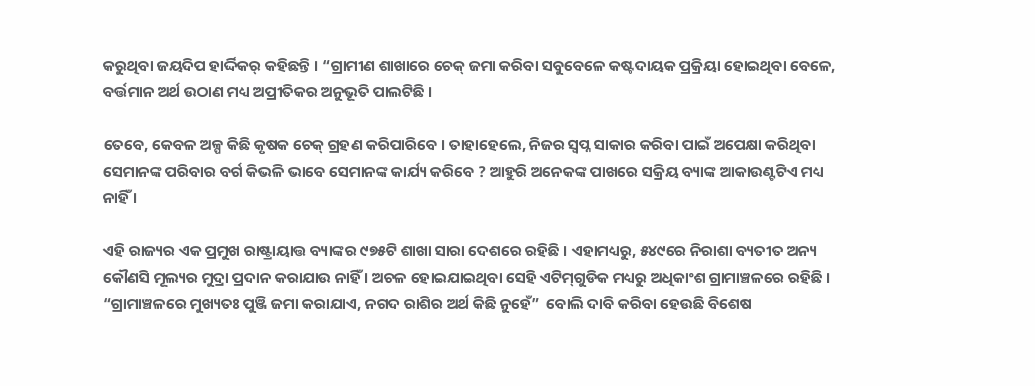କରୁଥିବା ଜୟଦିପ ହାର୍ଦ୍ଦିକର୍‌ କହିଛନ୍ତି । “ଗ୍ରାମୀଣ ଶାଖାରେ ଚେକ୍‌ ଜମା କରିବା ସବୁବେଳେ କଷ୍ଟଦାୟକ ପ୍ରକ୍ରିୟା ହୋଇଥିବା ବେଳେ, ବର୍ତ୍ତମାନ ଅର୍ଥ ଉଠାଣ ମଧ୍ୟ ଅପ୍ରୀତିକର ଅନୁଭୂତି ପାଲଟିଛି ।

ତେବେ, କେବଳ ଅଳ୍ପ କିଛି କୃଷକ ଚେକ୍‌ ଗ୍ରହଣ କରିପାରିବେ । ତାହାହେଲେ, ନିଜର ସ୍ୱପ୍ନ ସାକାର କରିବା ପାଇଁ ଅପେକ୍ଷା କରିଥିବା ସେମାନଙ୍କ ପରିବାର ବର୍ଗ କିଭଳି ଭାବେ ସେମାନଙ୍କ କାର୍ଯ୍ୟ କରିବେ ? ଆହୁରି ଅନେକଙ୍କ ପାଖରେ ସକ୍ରିୟ ବ୍ୟାଙ୍କ ଆକାଉଣ୍ଟଟିଏ ମଧ୍ୟ ନାହିଁ ।

ଏହି ରାଜ୍ୟର ଏକ ପ୍ରମୁଖ ରାଷ୍ଟ୍ରାୟାତ୍ତ ବ୍ୟାଙ୍କର ୯୭୫ଟି ଶାଖା ସାରା ଦେଶରେ ରହିଛି । ଏହାମଧ୍ୟରୁ, ୫୪୯ରେ ନିରାଶା ବ୍ୟତୀତ ଅନ୍ୟ କୌଣସି ମୂଲ୍ୟର ମୁଦ୍ରା ପ୍ରଦାନ କରାଯାଉ ନାହିଁ । ଅଚଳ ହୋଇଯାଇଥିବା ସେହି ଏଟିମ୍‌ଗୁଡିକ ମଧ୍ୟରୁ ଅଧିକାଂଶ ଗ୍ରାମାଞ୍ଚଳରେ ରହିଛି । “ଗ୍ରାମାଞ୍ଚଳରେ ମୁଖ୍ୟତଃ ପୁଞ୍ଜି ଜମା କରାଯାଏ, ନଗଦ ରାଶିର ଅର୍ଥ କିଛି ନୁହେଁ”  ବୋଲି ଦାବି କରିବା ହେଉଛି ବିଶେଷ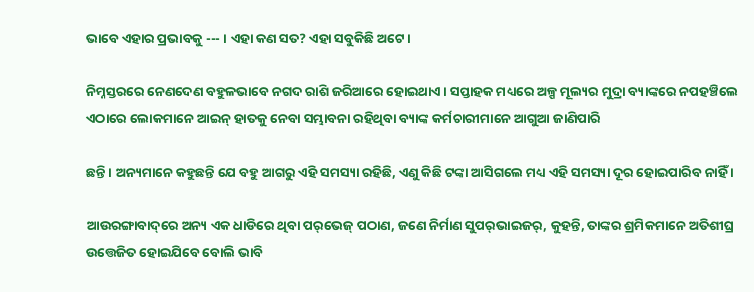ଭାବେ ଏହାର ପ୍ରଭାବକୁ --- । ଏହା କଣ ସତ? ଏହା ସବୁକିଛି ଅଟେ ।

ନିମ୍ନସ୍ତରରେ ନେଣଦେଣ ବହୁଳଭାବେ ନଗଦ ରାଶି ଜରିଆରେ ହୋଇଥାଏ । ସପ୍ତାହକ ମଧ୍ୟରେ ଅଳ୍ପ ମୂଲ୍ୟର ମୁଦ୍ରା ବ୍ୟାଙ୍କରେ ନପହଞ୍ଚିଲେ ଏଠାରେ ଲୋକମାନେ ଆଇନ୍‌ ହାତକୁ ନେବା ସମ୍ଭାବନା ରହିଥିବା ବ୍ୟାଙ୍କ କର୍ମଚାରୀମାନେ ଆଗୁଆ ଜାଣିପାରି

ଛନ୍ତି । ଅନ୍ୟମାନେ କହୁଛନ୍ତି ଯେ ବହୁ ଆଗରୁ ଏହି ସମସ୍ୟା ରହିଛି, ଏଣୁ କିଛି ଟଙ୍କା ଆସିଗଲେ ମଧ୍ୟ ଏହି ସମସ୍ୟା ଦୂର ହୋଇପାରିବ ନାହିଁ ।

ଆଉରଙ୍ଗାବାଦ୍‌ରେ ଅନ୍ୟ ଏକ ଧାଡିରେ ଥିବା ପର୍‌ଭେଜ୍‌ ପଠାଣ, ଜଣେ ନିର୍ମାଣ ସୁପର୍‌ଭାଇଜର୍‌, କୁହନ୍ତି, ତାଙ୍କର ଶ୍ରମିକମାନେ ଅତିଶୀଘ୍ର ଉତ୍ତେଜିତ ହୋଇଯିବେ ବୋଲି ଭାବି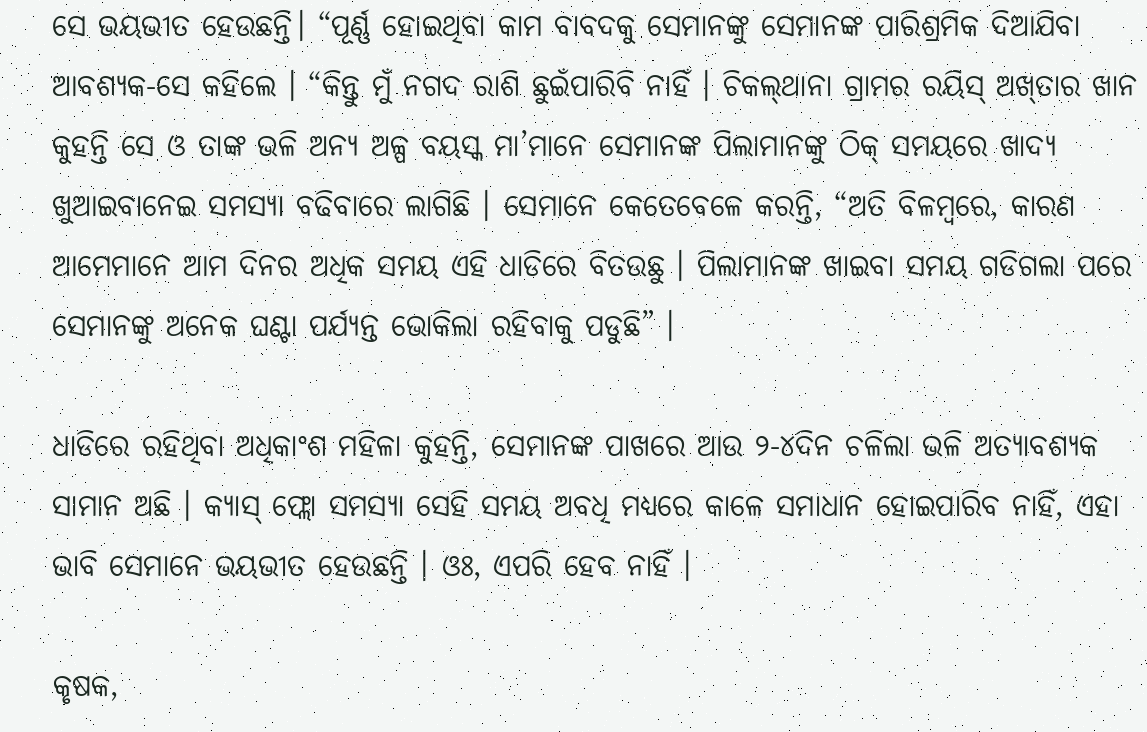ସେ ଭୟଭୀତ ହେଉଛନ୍ତି। “ପୂର୍ଣ୍ଣ ହୋଇଥିବା କାମ ବାବଦକୁ ସେମାନଙ୍କୁ ସେମାନଙ୍କ ପାରିଶ୍ରମିକ ଦିଆଯିବା ଆବଶ୍ୟକ-ସେ କହିଲେ । “କିନ୍ତୁ ମୁଁ ନଗଦ ରାଶି ଛୁଇଁପାରିବି ନାହିଁ । ଚିକଲ୍‌ଥାନା ଗ୍ରାମର ରୟିସ୍‌ ଅଖ୍‌ତାର ଖାନ କୁହନ୍ତି ସେ ଓ ତାଙ୍କ ଭଳି ଅନ୍ୟ ଅଳ୍ପ ବୟସ୍କ ମା’ମାନେ ସେମାନଙ୍କ ପିଲାମାନଙ୍କୁ ଠିକ୍‌ ସମୟରେ ଖାଦ୍ୟ ଖୁଆଇବାନେଇ ସମସ୍ୟା ବଢିବାରେ ଲାଗିଛି । ସେମାନେ କେତେବେଳେ କରନ୍ତି, “ଅତି ବିଳମ୍ବରେ, କାରଣ ଆମେମାନେ ଆମ ଦିନର ଅଧିକ ସମୟ ଏହି ଧାଡିରେ ବିତଉଛୁ । ପିଲାମାନଙ୍କ ଖାଇବା ସମୟ ଗଡିଗଲା ପରେ ସେମାନଙ୍କୁ ଅନେକ ଘଣ୍ଟା ପର୍ଯ୍ୟନ୍ତ ଭୋକିଲା ରହିବାକୁ ପଡୁଛି” ।

ଧାଡିରେ ରହିଥିବା ଅଧିକାଂଶ ମହିଳା କୁହନ୍ତି, ସେମାନଙ୍କ ପାଖରେ ଆଉ ୨-୪ଦିନ ଚଳିଲା ଭଳି ଅତ୍ୟାବଶ୍ୟକ ସାମାନ ଅଛି । କ୍ୟାସ୍‌ ଫ୍ଲୋ ସମସ୍ୟା ସେହି ସମୟ ଅବଧି ମଧ୍ୟରେ କାଳେ ସମାଧାନ ହୋଇପାରିବ ନାହିଁ, ଏହା ଭାବି ସେମାନେ ଭୟଭୀତ ହେଉଛନ୍ତି । ଓଃ, ଏପରି ହେବ ନାହିଁ ।

କୃଷକ,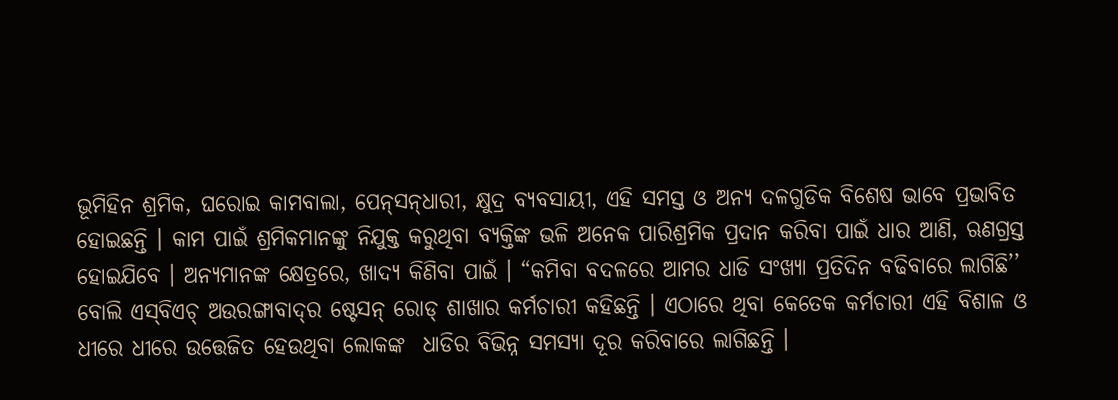ଭୂମିହିନ ଶ୍ରମିକ, ଘରୋଇ କାମବାଲା, ପେନ୍‌ସନ୍‌ଧାରୀ, କ୍ଷୁଦ୍ର ବ୍ୟବସାୟୀ, ଏହି ସମସ୍ତ ଓ ଅନ୍ୟ ଦଳଗୁଡିକ ବିଶେଷ ଭାବେ ପ୍ରଭାବିତ ହୋଇଛନ୍ତି । କାମ ପାଇଁ ଶ୍ରମିକମାନଙ୍କୁ ନିଯୁକ୍ତ କରୁଥିବା ବ୍ୟକ୍ତିଙ୍କ ଭଳି ଅନେକ ପାରିଶ୍ରମିକ ପ୍ରଦାନ କରିବା ପାଇଁ ଧାର ଆଣି, ଋଣଗ୍ରସ୍ତ ହୋଇଯିବେ । ଅନ୍ୟମାନଙ୍କ କ୍ଷେତ୍ରରେ, ଖାଦ୍ୟ କିଣିବା ପାଇଁ । “କମିବା ବଦଳରେ ଆମର ଧାଡି ସଂଖ୍ୟା ପ୍ରତିଦିନ ବଢିବାରେ ଲାଗିଛି’’ ବୋଲି ଏସ୍‌ବିଏଚ୍‌ ଅଉରଙ୍ଗାବାଦ୍‌ର ଷ୍ଟେସନ୍‌ ରୋଡ୍‌ ଶାଖାର କର୍ମଚାରୀ କହିଛନ୍ତି । ଏଠାରେ ଥିବା କେତେକ କର୍ମଚାରୀ ଏହି ବିଶାଳ ଓ ଧୀରେ ଧୀରେ ଉତ୍ତେଜିତ ହେଉଥିବା ଲୋକଙ୍କ  ଧାଡିର ବିଭିନ୍ନ ସମସ୍ୟା ଦୂର କରିବାରେ ଲାଗିଛନ୍ତି ।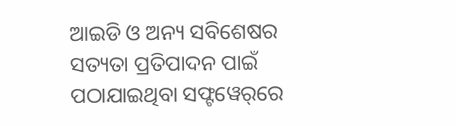ଆଇଡି ଓ ଅନ୍ୟ ସବିଶେଷର ସତ୍ୟତା ପ୍ରତିପାଦନ ପାଇଁ ପଠାଯାଇଥିବା ସଫ୍ଟୱେର୍‌ରେ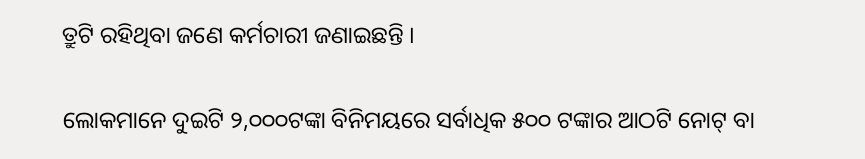ତ୍ରୁଟି ରହିଥିବା ଜଣେ କର୍ମଚାରୀ ଜଣାଇଛନ୍ତି ।

ଲୋକମାନେ ଦୁଇଟି ୨,୦୦୦ଟଙ୍କା ବିନିମୟରେ ସର୍ବାଧିକ ୫୦୦ ଟଙ୍କାର ଆଠଟି ନୋଟ୍‌ ବା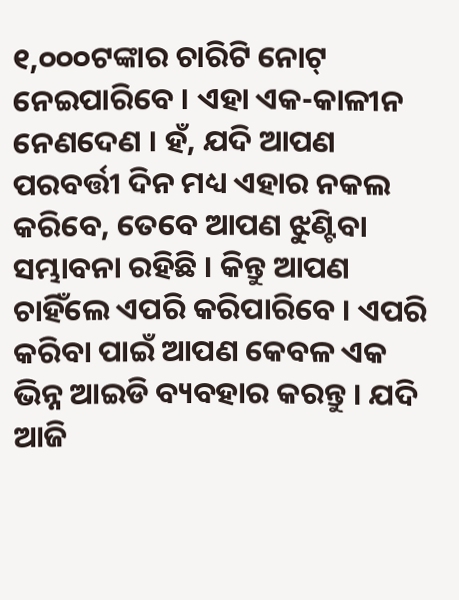୧,୦୦୦ଟଙ୍କାର ଚାରିଟି ନୋଟ୍‌ ନେଇପାରିବେ । ଏହା ଏକ-କାଳୀନ ନେଣଦେଣ । ହଁ, ଯଦି ଆପଣ ପରବର୍ତ୍ତୀ ଦିନ ମଧ୍ୟ ଏହାର ନକଲ କରିବେ, ତେବେ ଆପଣ ଝୁଣ୍ଟିବା ସମ୍ଭାବନା ରହିଛି । କିନ୍ତୁ ଆପଣ ଚାହିଁଲେ ଏପରି କରିପାରିବେ । ଏପରି କରିବା ପାଇଁ ଆପଣ କେବଳ ଏକ ଭିନ୍ନ ଆଇଡି ବ୍ୟବହାର କରନ୍ତୁ । ଯଦି ଆଜି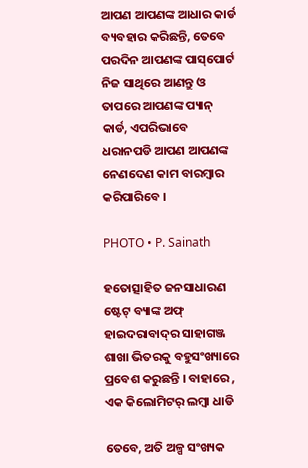ଆପଣ ଆପଣଙ୍କ ଆଧାର କାର୍ଡ ବ୍ୟବହାର କରିଛନ୍ତି, ତେବେ ପରଦିନ ଆପଣଙ୍କ ପାସ୍‌ପୋର୍ଟ ନିଜ ସାଥିରେ ଆଣନ୍ତୁ ଓ ତାପରେ ଆପଣଙ୍କ ପ୍ୟାନ୍‌ କାର୍ଡ, ଏପରିଭାବେ ଧରାନପଡି ଆପଣ ଆପଣଙ୍କ ନେଣଦେଣ କାମ ବାରମ୍ବାର କରିପାରିବେ ।

PHOTO • P. Sainath

ହତୋତ୍ସାହିତ ଜନସାଧାରଣ ଷ୍ଟେଟ୍‌ ବ୍ୟାଙ୍କ ଅଫ୍‌ ହାଇଦରାବାଦ୍‌ର ସାହାଗଞ୍ଜ ଶାଖା ଭିତରକୁ ବହୁସଂଖ୍ୟାରେ ପ୍ରବେଶ କରୁଛନ୍ତି । ବାହାରେ , ଏକ କିଲୋମିଟର୍‌ ଲମ୍ବା ଧାଡି

ତେବେ, ଅତି ଅଳ୍ପ ସଂଖ୍ୟକ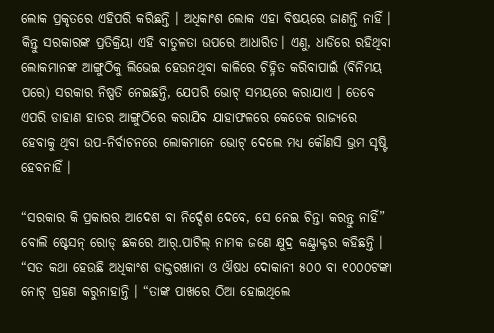ଲୋକ ପ୍ରକୃତରେ ଏହିପରି କରିଛନ୍ତି । ଅଧିକାଂଶ ଲୋକ ଏହା ବିଷୟରେ ଜାଣନ୍ତି ନାହିଁ । କିନ୍ତୁ ସରକାରଙ୍କ ପ୍ରତିକ୍ରିୟା ଏହି ବାତୁଳତା ଉପରେ ଆଧାରିତ। ଏଣୁ, ଧାଡିରେ ରହିଥିବା ଲୋକମାନଙ୍କ ଆଙ୍ଗୁଠିକୁ ଲିଭେଇ ହେଉନଥିବା କାଳିରେ ଚିହ୍ନିତ କରିବାପାଇଁ (ବିନିମୟ ପରେ) ସରକାର ନିଷ୍ପତି ନେଇଛନ୍ତି, ଯେପରି ଭୋଟ୍‌ ସମୟରେ କରାଯାଏ । ତେବେ ଏପରି ଡାହାଣ ହାତର ଆଙ୍ଗୁଠିରେ କରାଯିବ ଯାହାଫଳରେ କେତେକ ରାଜ୍ୟରେ ହେବାକୁ ଥିବା ଉପ-ନିର୍ବାଚନରେ ଲୋକମାନେ ଭୋଟ୍‌ ଦେଲେ ମଧ୍ୟ କୌଣସି ଭ୍ରମ ସୃଷ୍ଟି ହେବନାହିଁ ।

“ସରକାର କି ପ୍ରକାରର ଆଦେଶ ବା ନିର୍ଦ୍ଦେଶ ଦେବେ, ସେ ନେଇ ଚିନ୍ତା କରନ୍ତୁ ନାହିଁ” ବୋଲି ଷ୍ଟେସନ୍‌ ରୋଡ୍‌ ଛକରେ ଆର୍‌.ପାଟିଲ୍‌ ନାମକ ଜଣେ କ୍ଷୁଦ୍ର କଣ୍ଟ୍ରାକ୍ଟର କହିଛନ୍ତି । “ସତ କଥା ହେଉଛି ଅଧିକାଂଶ ଡାକ୍ତରଖାନା ଓ ଔଷଧ ଦୋକାନୀ ୫୦୦ ବା ୧୦୦୦ଟଙ୍କା ନୋଟ୍‌ ଗ୍ରହଣ କରୁନାହାନ୍ତି । “ତାଙ୍କ ପାଖରେ ଠିଆ ହୋଇଥିଲେ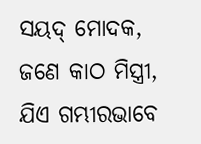ସୟଦ୍‌ ମୋଦକ, ଜଣେ କାଠ ମିସ୍ତ୍ରୀ, ଯିଏ ଗମ୍ଭୀରଭାବେ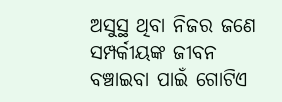ଅସୁସ୍ଥ ଥିବା ନିଜର ଜଣେ ସମ୍ପର୍କୀୟଙ୍କ ଜୀବନ ବଞ୍ଚାଇବା ପାଇଁ ଗୋଟିଏ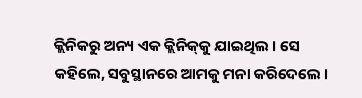କ୍ଲିନିକରୁ ଅନ୍ୟ ଏକ କ୍ଲିନିକ୍‌କୁ ଯାଇଥିଲ । ସେ କହିଲେ, ସବୁସ୍ଥାନରେ ଆମକୁ ମନା କରିଦେଲେ ।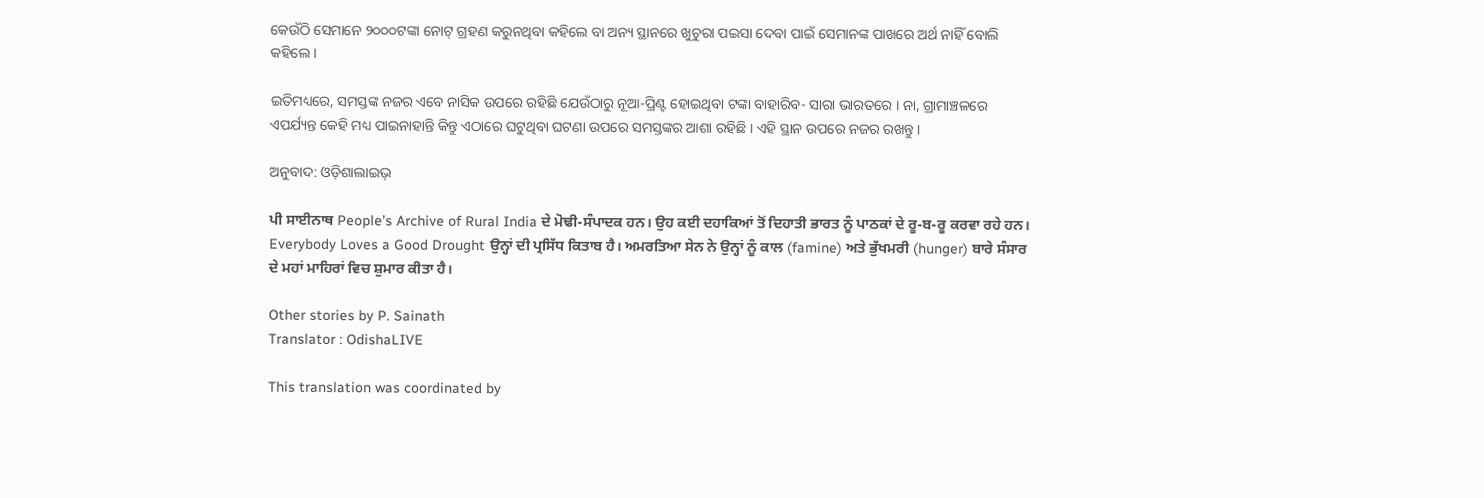କେଉଁଠି ସେମାନେ ୨୦୦୦ଟଙ୍କା ନୋଟ୍‌ ଗ୍ରହଣ କରୁନଥିବା କହିଲେ ବା ଅନ୍ୟ ସ୍ଥାନରେ ଖୁଚୁରା ପଇସା ଦେବା ପାଇଁ ସେମାନଙ୍କ ପାଖରେ ଅର୍ଥ ନାହିଁ ବୋଲି କହିଲେ ।

ଇତିମଧ୍ୟରେ, ସମସ୍ତଙ୍କ ନଜର ଏବେ ନାସିକ ଉପରେ ରହିଛି ଯେଉଁଠାରୁ ନୂଆ-ପ୍ରିଣ୍ଟ ହୋଇଥିବା ଟଙ୍କା ବାହାରିବ- ସାରା ଭାରତରେ । ନା, ଗ୍ରାମାଞ୍ଚଳରେ ଏପର୍ଯ୍ୟନ୍ତ କେହି ମଧ୍ୟ ପାଇନାହାନ୍ତି କିନ୍ତୁ ଏଠାରେ ଘଟୁଥିବା ଘଟଣା ଉପରେ ସମସ୍ତଙ୍କର ଆଶା ରହିଛି । ଏହି ସ୍ଥାନ ଉପରେ ନଜର ରଖନ୍ତୁ ।

ଅନୁବାଦ: ଓଡ଼ିଶାଲାଇଭ୍‍

ਪੀ ਸਾਈਨਾਥ People’s Archive of Rural India ਦੇ ਮੋਢੀ-ਸੰਪਾਦਕ ਹਨ। ਉਹ ਕਈ ਦਹਾਕਿਆਂ ਤੋਂ ਦਿਹਾਤੀ ਭਾਰਤ ਨੂੰ ਪਾਠਕਾਂ ਦੇ ਰੂ-ਬ-ਰੂ ਕਰਵਾ ਰਹੇ ਹਨ। Everybody Loves a Good Drought ਉਨ੍ਹਾਂ ਦੀ ਪ੍ਰਸਿੱਧ ਕਿਤਾਬ ਹੈ। ਅਮਰਤਿਆ ਸੇਨ ਨੇ ਉਨ੍ਹਾਂ ਨੂੰ ਕਾਲ (famine) ਅਤੇ ਭੁੱਖਮਰੀ (hunger) ਬਾਰੇ ਸੰਸਾਰ ਦੇ ਮਹਾਂ ਮਾਹਿਰਾਂ ਵਿਚ ਸ਼ੁਮਾਰ ਕੀਤਾ ਹੈ।

Other stories by P. Sainath
Translator : OdishaLIVE

This translation was coordinated by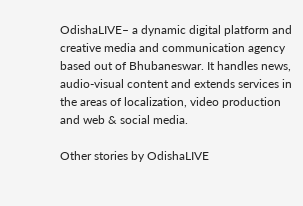OdishaLIVE– a dynamic digital platform and creative media and communication agency based out of Bhubaneswar. It handles news, audio-visual content and extends services in the areas of localization, video production and web & social media.

Other stories by OdishaLIVE